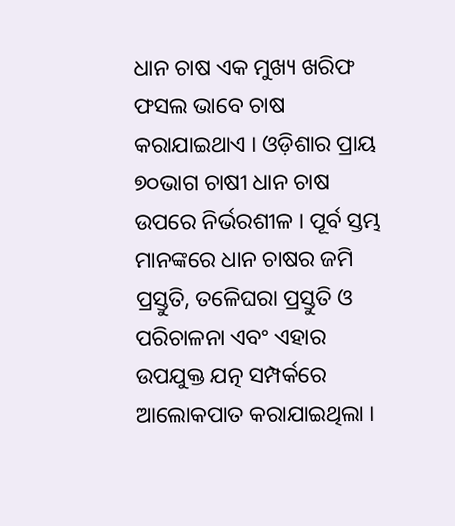ଧାନ ଚାଷ ଏକ ମୁଖ୍ୟ ଖରିଫ ଫସଲ ଭାବେ ଚାଷ କରାଯାଇଥାଏ । ଓଡ଼ିଶାର ପ୍ରାୟ ୭୦ଭାଗ ଚାଷୀ ଧାନ ଚାଷ ଉପରେ ନିର୍ଭରଶୀଳ । ପୂର୍ବ ସ୍ତମ୍ଭ ମାନଙ୍କରେ ଧାନ ଚାଷର ଜମି ପ୍ରସ୍ତୁତି, ତଳେିଘରା ପ୍ରସ୍ତୁତି ଓ ପରିଚାଳନା ଏବଂ ଏହାର ଉପଯୁକ୍ତ ଯତ୍ନ ସମ୍ପର୍କରେ ଆଲୋକପାତ କରାଯାଇଥିଲା ।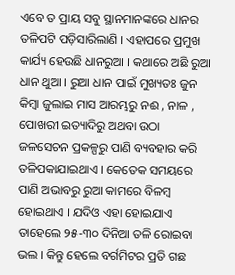ଏବେ ତ ପ୍ରାୟ ସବୁ ସ୍ଥାନମାନଙ୍କରେ ଧାନର ତଳିପଟି ପଡ଼ିସାରିଲାଣି । ଏହାପରେ ପ୍ରମୁଖ କାର୍ଯ୍ୟ ହେଉଛି ଧାନରୁଆ । କଥାରେ ଅଛି ରୁଆ ଧାନ ଥୁଆ । ରୁଆ ଧାନ ପାଇଁ ମୁଖ୍ୟତଃ ଜୁନ କିମ୍ବା ଜୁଲାଇ ମାସ ଆରମ୍ଭରୁ ନଈ , ନାଳ , ପୋଖରୀ ଇତ୍ୟାଦିରୁ ଅଥବା ଉଠା ଜଳସେଚନ ପ୍ରକଳ୍ପରୁ ପାଣି ବ୍ୟବହାର କରି ତଳିପକାଯାଇଥାଏ । କେତେକ ସମୟରେ ପାଣି ଅଭାବରୁ ରୁଆ କାମରେ ବିଳମ୍ବ ହୋଇଥାଏ । ଯଦିଓ ଏହା ହୋଇଯାଏ ତାହେଲେ ୨୫-୩୦ ଦିନିଆ ତଳି ରୋଇବା ଭଲ । କିନ୍ତୁ ହେଲେ ବର୍ଗମିଟର ପ୍ରତି ଗଛ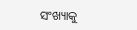ସଂଖ୍ୟାକୁ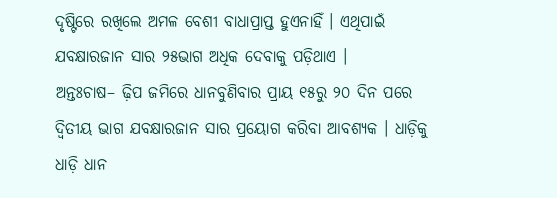ଦୃଷ୍ଟିରେ ରଖିଲେ ଅମଳ ବେଶୀ ବାଧାପ୍ରାପ୍ତ ହୁଏନାହିଁ । ଏଥିପାଇଁ ଯବକ୍ଷାରଜାନ ସାର ୨୫ଭାଗ ଅଧିକ ଦେବାକୁ ପଡ଼ିଥାଏ ।
ଅନ୍ତଃଚାଷ– ଢ଼ିପ ଜମିରେ ଧାନବୁଣିବାର ପ୍ରାୟ ୧୫ରୁ ୨୦ ଦିନ ପରେ ଦ୍ୱିତୀୟ ଭାଗ ଯବକ୍ଷାରଜାନ ସାର ପ୍ରୟୋଗ କରିବା ଆବଶ୍ୟକ । ଧାଡ଼ିକୁ ଧାଡ଼ି ଧାନ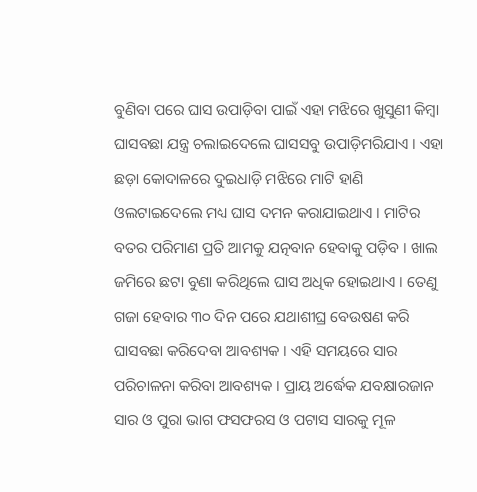ବୁଣିବା ପରେ ଘାସ ଉପାଡ଼ିବା ପାଇଁ ଏହା ମଝିରେ ଖୁସୁଣୀ କିମ୍ବା ଘାସବଛା ଯନ୍ତ୍ର ଚଲାଇଦେଲେ ଘାସସବୁ ଉପାଡ଼ିମରିଯାଏ । ଏହା ଛଡ଼ା କୋଦାଳରେ ଦୁଇଧାଡ଼ି ମଝିରେ ମାଟି ହାଣି ଓଲଟାଇଦେଲେ ମଧ୍ୟ ଘାସ ଦମନ କରାଯାଇଥାଏ । ମାଟିର ବତର ପରିମାଣ ପ୍ରତି ଆମକୁ ଯତ୍ନବାନ ହେବାକୁ ପଡ଼ିବ । ଖାଲ ଜମିରେ ଛଟା ବୁଣା କରିଥିଲେ ଘାସ ଅଧିକ ହୋଇଥାଏ । ତେଣୁ ଗଜା ହେବାର ୩୦ ଦିନ ପରେ ଯଥାଶୀଘ୍ର ବେଉଷଣ କରି ଘାସବଛା କରିଦେବା ଆବଶ୍ୟକ । ଏହି ସମୟରେ ସାର ପରିଚାଳନା କରିବା ଆବଶ୍ୟକ । ପ୍ରାୟ ଅର୍ଦ୍ଧେକ ଯବକ୍ଷାରଜାନ ସାର ଓ ପୁରା ଭାଗ ଫସଫରସ ଓ ପଟାସ ସାରକୁ ମୂଳ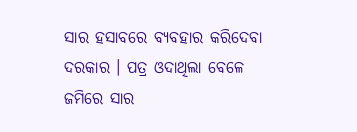ସାର ହସାବରେ ବ୍ୟବହାର କରିଦେବା ଦରକାର । ପତ୍ର ଓଦାଥିଲା ବେଳେ ଜମିରେ ସାର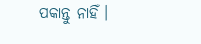ପକାନ୍ତୁ ନାହିଁ ।